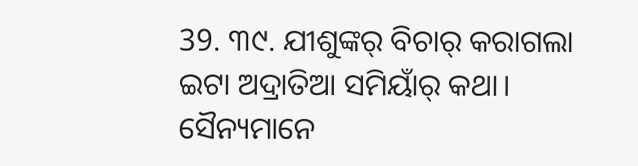39. ୩୯. ଯୀଶୁଙ୍କର୍ ବିଚାର୍ କରାଗଲା
ଇଟା ଅଦ୍ରାତିଆ ସମିୟାଁର୍ କଥା। ସୈନ୍ୟମାନେ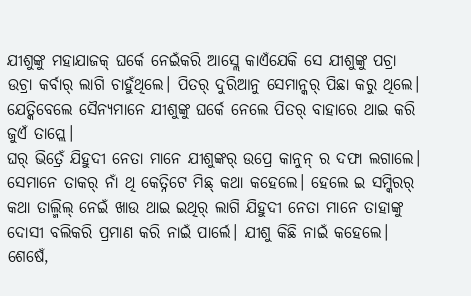ଯୀଶୁଙ୍କୁ ମହାଯାଜକ୍ ଘର୍କେ ନେଇଁକରି ଆସ୍ଲେ କାଏଁଯେକି ସେ ଯୀଶୁଙ୍କୁ ପଚ୍ରା ଉଚ୍ରା କର୍ବାର୍ ଲାଗି ଚାହୁଁଥିଲେ। ପିତର୍ ଦୁରିଆନୁ ସେମାନ୍କର୍ ପିଛା କରୁ ଥିଲେ। ଯେତ୍କିବେଲେ ସୈନ୍ୟମାନେ ଯୀଶୁଙ୍କୁ ଘର୍କେ ନେଲେ ପିତର୍ ବାହାରେ ଥାଇ କରି ଜୁଏଁ ତାପ୍ଲେ।
ଘର୍ ଭିତ୍ରେଁ ଯିହୁଦୀ ନେତା ମାନେ ଯୀଶୁଙ୍କର୍ ଉପ୍ରେ କାନୁନ୍ ର ଦଫା ଲଗାଲେ। ସେମାନେ ତାକର୍ ନାଁ ଥି କେତ୍ନିଟେ ମିଛ୍ କଥା କହେଲେ। ହେଲେ ଇ ସମ୍କିରର୍ କଥା ତାଲ୍ମିଲ୍ ନେଇଁ ଖାଉ ଥାଇ ଇଥିର୍ ଲାଗି ଯିହୁଦୀ ନେତା ମାନେ ତାହାଙ୍କୁ ଦୋସୀ ବଲିକରି ପ୍ରମାଣ କରି ନାଇଁ ପାର୍ଲେ। ଯୀଶୁ କିଛି ନାଇଁ କହେଲେ।
ଶେଷେଁ,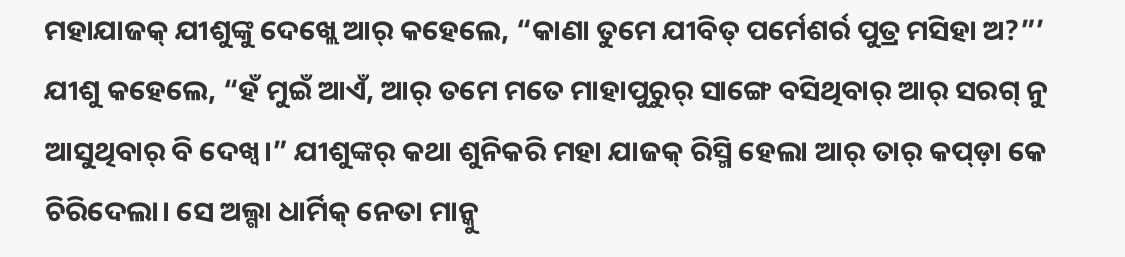ମହାଯାଜକ୍ ଯୀଶୁଙ୍କୁ ଦେଖ୍ଲେ ଆର୍ କହେଲେ, “କାଣା ତୁମେ ଯୀବିତ୍ ପର୍ମେଶର୍ର ପୁତ୍ର ମସିହା ଅ?”’
ଯୀଶୁ କହେଲେ, “ହଁ ମୁଇଁ ଆଏଁ, ଆର୍ ତମେ ମତେ ମାହାପୁରୁର୍ ସାଙ୍ଗେ ବସିଥିବାର୍ ଆର୍ ସରଗ୍ ନୁ ଆସୁଥିବାର୍ ବି ଦେଖ୍ବ।” ଯୀଶୁଙ୍କର୍ କଥା ଶୁନିକରି ମହା ଯାଜକ୍ ରିସ୍ମି ହେଲା ଆର୍ ତାର୍ କପ୍ଡ଼ା କେ ଚିରିଦେଲା। ସେ ଅଲ୍ଗା ଧାର୍ମିକ୍ ନେତା ମାନ୍କୁ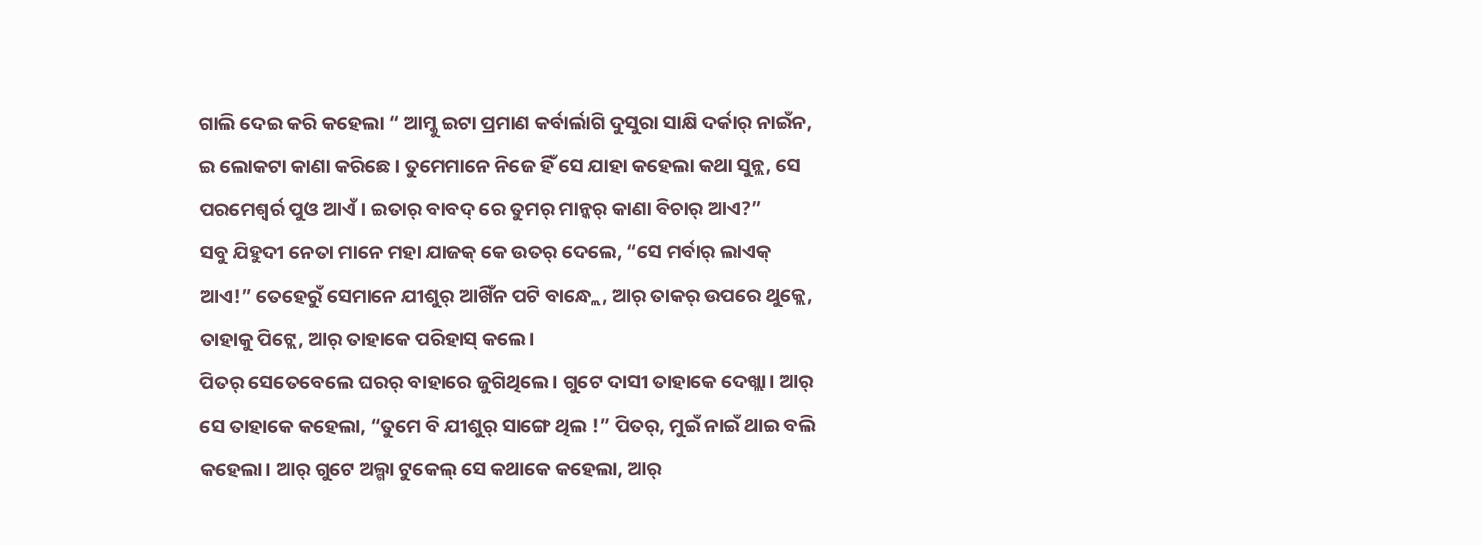ଗାଲି ଦେଇ କରି କହେଲା “ ଆମ୍କୁ ଇଟା ପ୍ରମାଣ କର୍ବାର୍ଲାଗି ଦୁସୁରା ସାକ୍ଷି ଦର୍କାର୍ ନାଇଁନ, ଇ ଲୋକଟା କାଣା କରିଛେ। ତୁମେମାନେ ନିଜେ ହିଁ ସେ ଯାହା କହେଲା କଥା ସୁନ୍ଲ, ସେ ପରମେଶ୍ୱର୍ର ପୁଓ ଆଏଁ। ଇତାର୍ ବାବଦ୍ ରେ ତୁମର୍ ମାନ୍କର୍ କାଣା ବିଚାର୍ ଆଏ?”
ସବୁ ଯିହୁଦୀ ନେତା ମାନେ ମହା ଯାଜକ୍ କେ ଉତର୍ ଦେଲେ, “ସେ ମର୍ବାର୍ ଲାଏକ୍ ଆଏ!” ତେହେରୁଁ ସେମାନେ ଯୀଶୁର୍ ଆଖିଁନ ପଟି ବାନ୍ଧ୍ଲେ, ଆର୍ ତାକର୍ ଉପରେ ଥୁକ୍ଲେ, ତାହାକୁ ପିଟ୍ଲେ, ଆର୍ ତାହାକେ ପରିହାସ୍ କଲେ।
ପିତର୍ ସେତେବେଲେ ଘରର୍ ବାହାରେ ଜୁଗିଥିଲେ। ଗୁଟେ ଦାସୀ ତାହାକେ ଦେଖ୍ଲା। ଆର୍ ସେ ତାହାକେ କହେଲା, “ତୁମେ ବି ଯୀଶୁର୍ ସାଙ୍ଗେ ଥିଲ !” ପିତର୍, ମୁଇଁ ନାଇଁ ଥାଇ ବଲି କହେଲା। ଆର୍ ଗୁଟେ ଅଲ୍ଗା ଟୁକେଲ୍ ସେ କଥାକେ କହେଲା, ଆର୍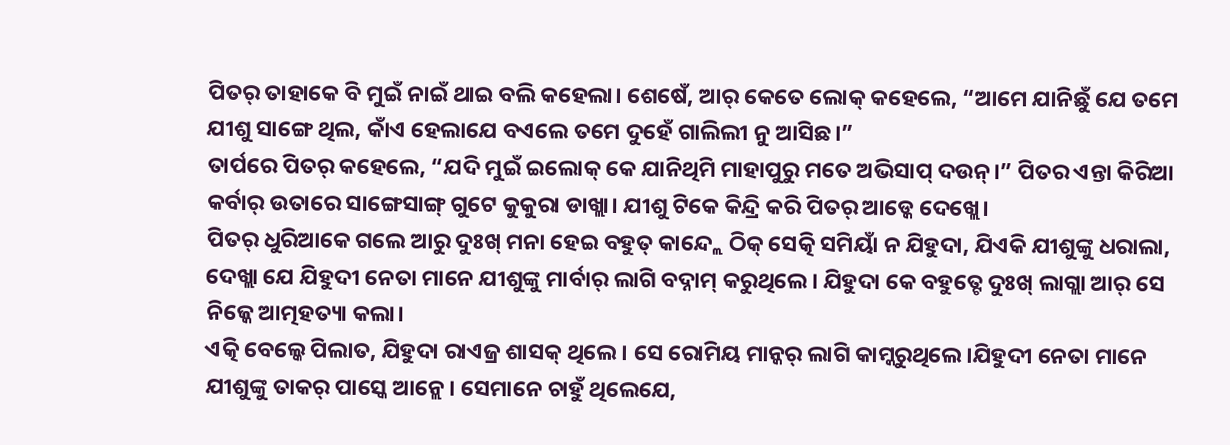ପିତର୍ ତାହାକେ ବି ମୁଇଁ ନାଇଁ ଥାଇ ବଲି କହେଲା। ଶେଷେଁ, ଆର୍ କେତେ ଲୋକ୍ କହେଲେ, “ଆମେ ଯାନିଛୁଁ ଯେ ତମେ ଯୀଶୁ ସାଙ୍ଗେ ଥିଲ, କାଁଏ ହେଲାଯେ ବଏଲେ ତମେ ଦୁହେଁ ଗାଲିଲୀ ନୁ ଆସିଛ।”
ତାର୍ପରେ ପିତର୍ କହେଲେ, “ଯଦି ମୁଇଁ ଇଲୋକ୍ କେ ଯାନିଥିମି ମାହାପୁରୁ ମତେ ଅଭିସାପ୍ ଦଉନ୍।” ପିତର ଏନ୍ତା କିରିଆ କର୍ବାର୍ ଉତାରେ ସାଙ୍ଗେସାଙ୍ଗ୍ ଗୁଟେ କୁକୁରା ଡାଖ୍ଲା। ଯୀଶୁ ଟିକେ କିନ୍ଦ୍ରି କରି ପିତର୍ ଆଡ୍କେ ଦେଖ୍ଲେ।
ପିତର୍ ଧୁରିଆକେ ଗଲେ ଆରୁ ଦୁଃଖ୍ ମନା ହେଇ ବହୁତ୍ କାନ୍ଦ୍ଲେ ଠିକ୍ ସେତ୍କି ସମିୟାଁ ନ ଯିହୁଦା, ଯିଏକି ଯୀଶୁଙ୍କୁ ଧରାଲା, ଦେଖ୍ଲା ଯେ ଯିହୁଦୀ ନେତା ମାନେ ଯୀଶୁଙ୍କୁ ମାର୍ବାର୍ ଲାଗି ବଦ୍ନାମ୍ କରୁଥିଲେ। ଯିହୁଦା କେ ବହୁତ୍ଟେ ଦୁଃଖ୍ ଲାଗ୍ଲା ଆର୍ ସେ ନିଜ୍କେ ଆତ୍ମହତ୍ୟା କଲା।
ଏତ୍କି ବେଲ୍କେ ପିଲାତ, ଯିହୁଦା ରାଏଜ୍ର ଶାସକ୍ ଥିଲେ। ସେ ରୋମିୟ ମାନ୍କର୍ ଲାଗି କାମ୍କରୁଥିଲେ।ଯିହୁଦୀ ନେତା ମାନେ ଯୀଶୁଙ୍କୁ ତାକର୍ ପାସ୍କେ ଆନ୍ଲେ। ସେମାନେ ଚାହୁଁ ଥିଲେଯେ,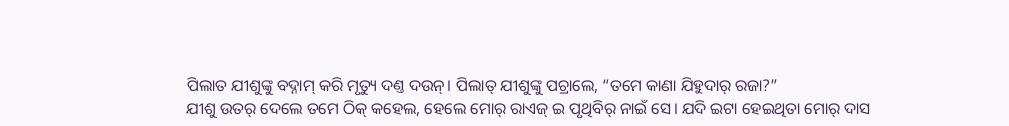ପିଲାତ ଯୀଶୁଙ୍କୁ ବଦ୍ନାମ୍ କରି ମୃତ୍ୟୁ ଦଣ୍ତ ଦଉନ୍। ପିଲାତ୍ ଯୀଶୁଙ୍କୁ ପଚ୍ରାଲେ, “ତମେ କାଣା ଯିହୁଦାର୍ ରଜା?”
ଯୀଶୁ ଉତର୍ ଦେଲେ ତମେ ଠିକ୍ କହେଲ, ହେଲେ ମୋର୍ ରାଏଜ୍ ଇ ପୃଥିବିର୍ ନାଇଁ ସେ। ଯଦି ଇଟା ହେଇଥିତା ମୋର୍ ଦାସ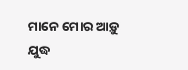ମାନେ ମୋର ଆଡ଼ୁ ଯୁଦ୍ଧ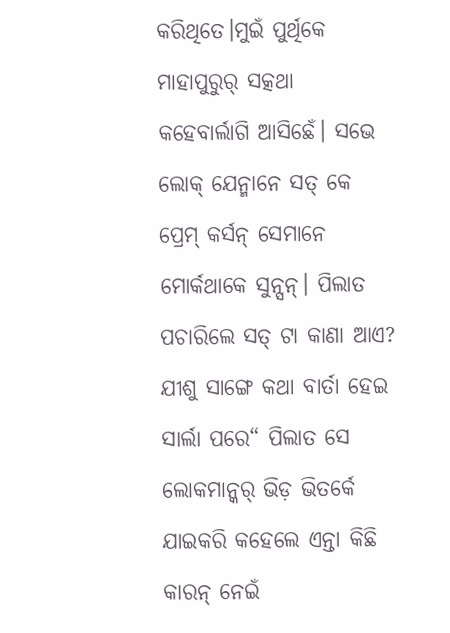କରିଥିତେ।ମୁଇଁ ପୁର୍ଥିକେ ମାହାପୁରୁର୍ ସତ୍କଥା କହେବାର୍ଲାଗି ଆସିଛେଁ। ସଭେ ଲୋକ୍ ଯେନ୍ମାନେ ସତ୍ କେ ପ୍ରେମ୍ କର୍ସନ୍ ସେମାନେ ମୋର୍କଥାକେ ସୁନ୍ସନ୍। ପିଲାତ ପଚାରିଲେ ସତ୍ ଟା କାଣା ଆଏ?
ଯୀଶୁ ସାଙ୍ଗେ କଥା ବାର୍ତା ହେଇ ସାର୍ଲା ପରେ“ ପିଲାତ ସେ ଲୋକମାନ୍କର୍ ଭିଡ଼ ଭିତର୍କେ ଯାଇକରି କହେଲେ ଏନ୍ତା କିଛି କାରନ୍ ନେଇଁ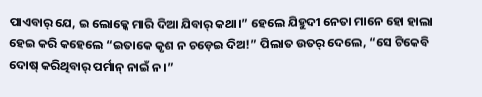ପାଏବାର୍ ଯେ, ଇ ଲୋକ୍କେ ମାରି ଦିଆ ଯିବାର୍ କଥା।” ହେଲେ ଯିହୁଦୀ ନେତା ମାନେ ହୋ ହାଲା ହେଇ କରି କହେଲେ “ଇତାକେ କୃଶ ନ ଚଡ଼େଇ ଦିଅ!” ପିଲାତ ଉତର୍ ଦେଲେ, “ସେ ଟିକେବି ଦୋଷ୍ କରିଥିବାର୍ ପର୍ମାନ୍ ନାଇଁ ନ।”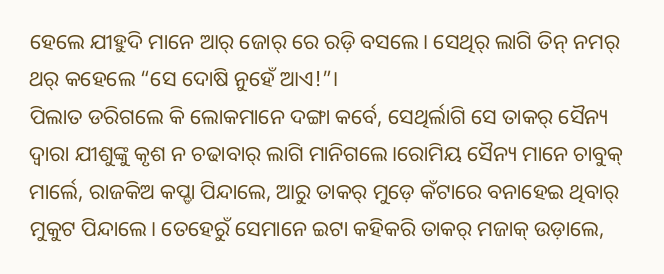ହେଲେ ଯୀହୁଦି ମାନେ ଆର୍ ଜୋର୍ ରେ ରଡ଼ି ବସଲେ। ସେଥିର୍ ଲାଗି ତିନ୍ ନମର୍ ଥର୍ କହେଲେ “ସେ ଦୋଷି ନୁହେଁ ଆଏ!”।
ପିଲାତ ଡରିଗଲେ କି ଲୋକମାନେ ଦଙ୍ଗା କର୍ବେ, ସେଥିର୍ଲାଗି ସେ ତାକର୍ ସୈନ୍ୟ ଦ୍ୱାରା ଯୀଶୁଙ୍କୁ କୃଶ ନ ଚଢାବାର୍ ଲାଗି ମାନିଗଲେ।ରୋମିୟ ସୈନ୍ୟ ମାନେ ଚାବୁକ୍ ମାର୍ଲେ, ରାଜକିଅ କପ୍ଡା ପିନ୍ଦାଲେ, ଆରୁ ତାକର୍ ମୁଡ଼େ କଁଟାରେ ବନାହେଇ ଥିବାର୍ ମୁକୁଟ ପିନ୍ଦାଲେ। ତେହେରୁଁ ସେମାନେ ଇଟା କହିକରି ତାକର୍ ମଜାକ୍ ଉଡ଼ାଲେ,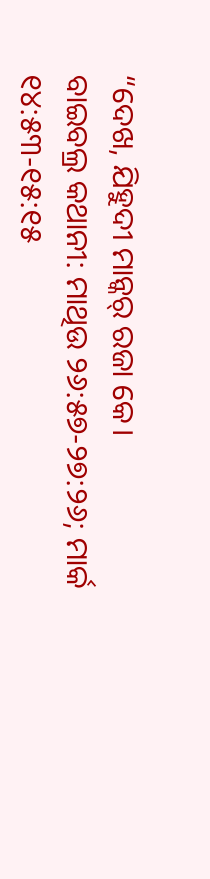“ଦେଖ, ଯିହୁଦୀ ମାନ୍କର୍ ରଜା କେ।
ବାଇବଲ୍ର କଥାନୀ: ମାଥିଉ ୨୬:୫୭-୨୭:୨୬; ମାର୍କ ୧୪:୫୩-୧୫:୧୫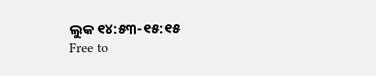ଲୁକ ୧୪:୫୩-୧୫:୧୫
Free to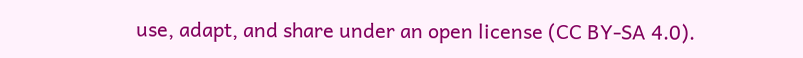use, adapt, and share under an open license (CC BY-SA 4.0).